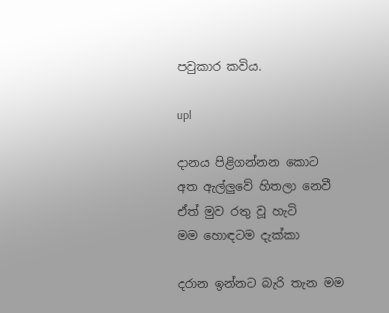පවුකාර කවිය.

upl

දානය පිළිගන්නන කොට
අත ඇල්ලුවේ හිතලා නෙවී
ඒත් මුව රතු වූ හැටි
මම හොඳටම දැක්කා

දරාන ඉන්නට බැරි තැන මම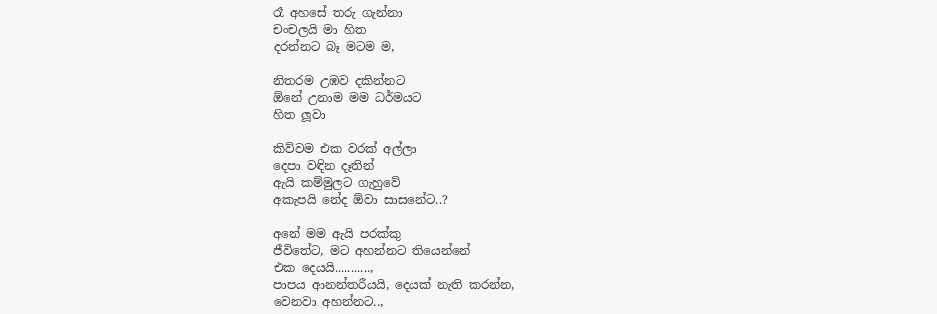රෑ අහසේ තරු ගැන්නා
චංචලයි මා හිත
දරන්නට බෑ මටම ම,

නිතරම උඹව දකින්නට
ඕනේ උනාම මම ධර්මයට
හිත ලූවා

කිව්වම එක වරක් අල්ලා
දෙපා වඳින දෑතින්
ඇයි කම්මුලට ගැහුවේ
අකැපයි නේද ඕවා සාසනේට..?

අනේ මම ඇයි පරක්කු
ජීවිතේට, මට අහන්නට තියෙන්නේ
එක දෙයයි...........,
පාපය ආනන්තරීයයි, දෙයක් නැති කරන්න,
වෙනවා අහන්නට..,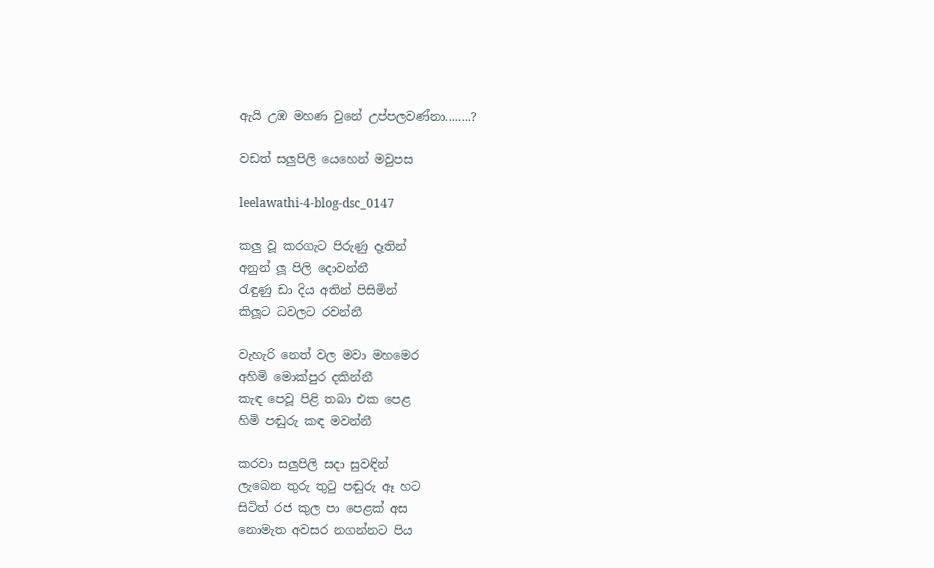ඇයි උඹ මහණ වුනේ උප්පලවණ්නා........?

වඩත් සලුපිලි යෙහෙන් මවුපස

leelawathi-4-blog-dsc_0147

කලු වූ කරගැට පිරුණු දෑතින්
අනුන් ලූ පිලි දොවන්නී
රැඳුණු ඩා දිය අතින් පිසිමින්
කිලූට ධවලට රවන්නී

වැහැරි නෙත් වල මවා මහමෙර
අහිමි මොක්පුර දකින්නී
කැඳ පෙවූ පිළි තබා එක පෙළ
හිමි පඬුරු කඳ මවන්නී

කරවා සලුපිලි සදා සුවඳින්
ලැබෙන තුරු තු‍ටු පඬුරු ඈ හට
සිටිත් රජ කුල පා පෙළක් අස
නොමැත අවසර නගන්නට පිය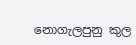නොගැලපුනු කුල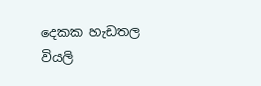දෙකක හැඩතල
වියලි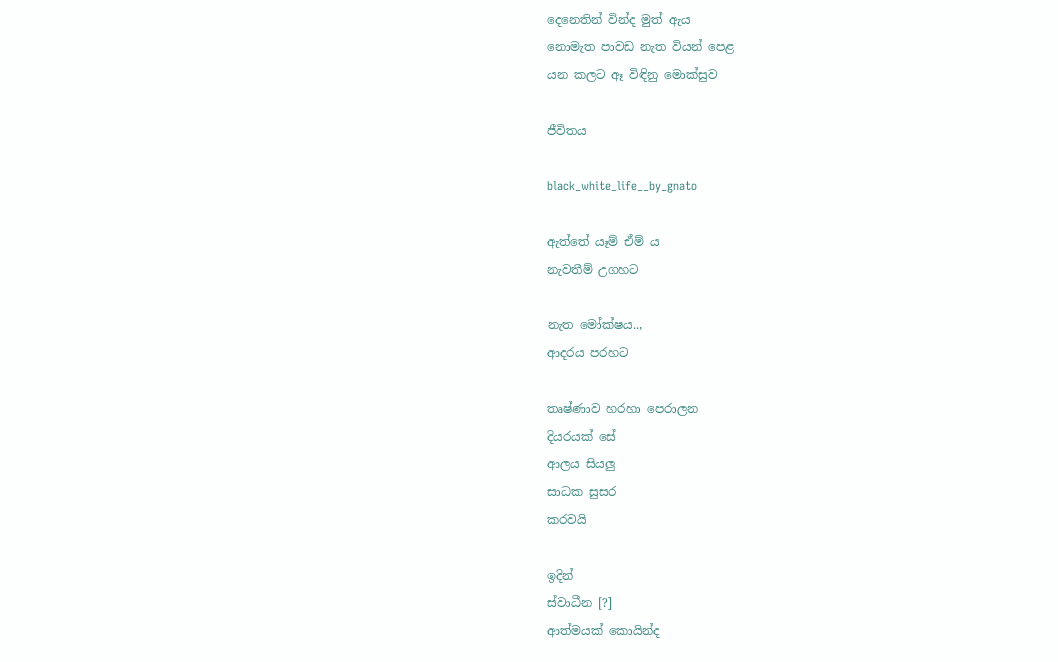දෙනෙතින් වින්ද මුත් ඇය
නොමැත පාවඩ නැත වියන් පෙළ
යන කලට ඈ විඳිනු මොක්සුව

ජීවිතය

black_white_life__by_gnato

ඇත්තේ යෑම් ඒම් ය
නැවතීම් උගහට

නැත මෝක්ෂය..,
ආදරය පරහට

තෘෂ්ණාව හරහා පෙරාලන
දියරයක් සේ
ආලය සියලු
සාධක සුසර
කරවයි

ඉදින්
ස්වාධීන [?]
ආත්මයක් කොයින්ද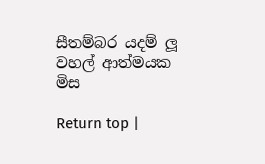සීතම්බර යදම් ලූ
වහල් ආත්මයක
මිස

Return top |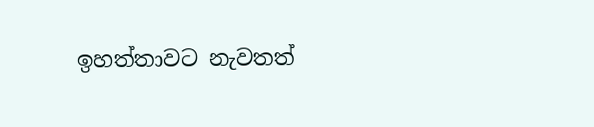ඉහත්තාවට නැවතත්